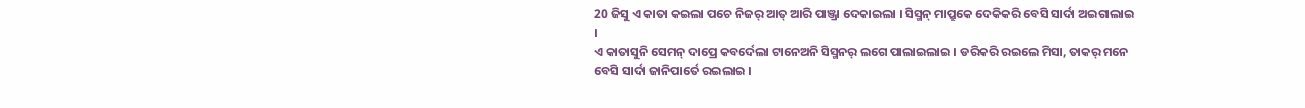20 ଜିସୁ ଏ କାତା କଇଲା ପଚେ ନିଜର୍ ଆତ୍ ଆରି ପାଞ୍ଜ୍ରା ଦେକାଇଲା । ସିସ୍ମନ୍ ମାପ୍ରୁକେ ଦେକିକରି ବେସି ସାର୍ଦା ଅଇଗାଲାଇ ।
ଏ କାତାସୁନି ସେମନ୍ ଦାପ୍ରେ କବର୍ଦେଲା ଟାନେଅନି ସିସ୍ମନର୍ ଲଗେ ପାଲାଇଲାଇ । ଡରିକରି ରଇଲେ ମିସା, ତାକର୍ ମନେ ବେସି ସାର୍ଦା ଜାନିପାର୍ତେ ରଇଲାଇ ।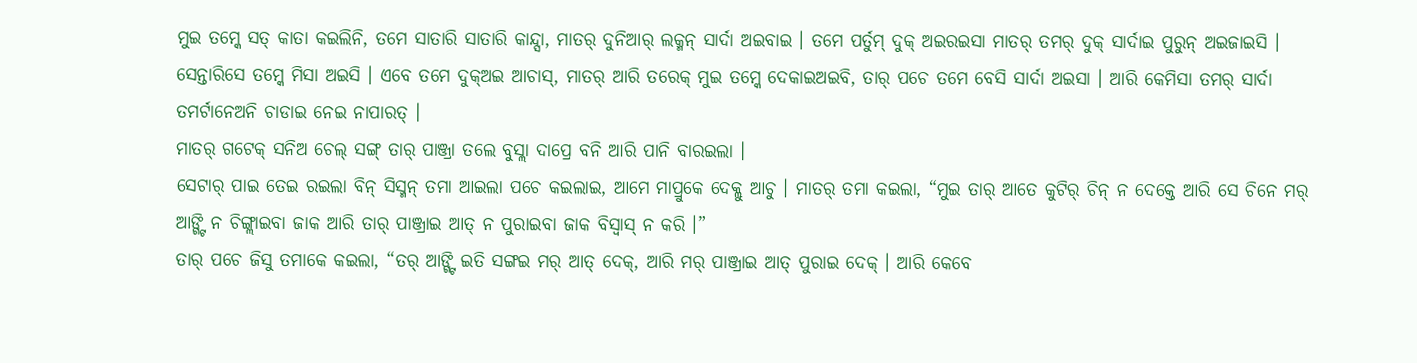ମୁଇ ତମ୍କେ ସତ୍ କାତା କଇଲିନି, ତମେ ସାତାରି ସାତାରି କାନ୍ଦ୍ସା, ମାତର୍ ଦୁନିଆର୍ ଲକ୍ମନ୍ ସାର୍ଦା ଅଇବାଇ । ତମେ ପର୍ତୁମ୍ ଦୁକ୍ ଅଇରଇସା ମାତର୍ ତମର୍ ଦୁକ୍ ସାର୍ଦାଇ ପୁରୁନ୍ ଅଇଜାଇସି ।
ସେନ୍ତାରିସେ ତମ୍କେ ମିସା ଅଇସି । ଏବେ ତମେ ଦୁକ୍ଅଇ ଆଚାସ୍, ମାତର୍ ଆରି ତରେକ୍ ମୁଇ ତମ୍କେ ଦେକାଇଅଇବି, ତାର୍ ପଚେ ତମେ ବେସି ସାର୍ଦା ଅଇସା । ଆରି କେମିସା ତମର୍ ସାର୍ଦା ତମର୍ଟାନେଅନି ଚାଡାଇ ନେଇ ନାପାରତ୍ ।
ମାତର୍ ଗଟେକ୍ ସନିଅ ଚେଲ୍ ସଙ୍ଗ୍ ତାର୍ ପାଞ୍ଜ୍ରା ତଲେ ବୁସ୍ଲା ଦାପ୍ରେ ବନି ଆରି ପାନି ବାରଇଲା ।
ସେଟାର୍ ପାଇ ତେଇ ରଇଲା ବିନ୍ ସିସ୍ମନ୍ ତମା ଆଇଲା ପଚେ କଇଲାଇ, ଆମେ ମାପ୍ରୁକେ ଦେକ୍ଲୁ ଆଚୁ । ମାତର୍ ତମା କଇଲା, “ମୁଇ ତାର୍ ଆତେ କୁଟିର୍ ଚିନ୍ ନ ଦେକ୍ତେ ଆରି ସେ ଚିନେ ମର୍ ଆଙ୍ଗ୍ଟି ନ ଚିଙ୍ଗ୍ଲାଇବା ଜାକ ଆରି ତାର୍ ପାଞ୍ଜ୍ରାଇ ଆତ୍ ନ ପୁରାଇବା ଜାକ ବିସ୍ବାସ୍ ନ କରି ।”
ତାର୍ ପଚେ ଜିସୁ ତମାକେ କଇଲା, “ତର୍ ଆଙ୍ଗ୍ଟି ଇତି ସଙ୍ଗଇ ମର୍ ଆତ୍ ଦେକ୍, ଆରି ମର୍ ପାଞ୍ଜ୍ରାଇ ଆତ୍ ପୁରାଇ ଦେକ୍ । ଆରି କେବେ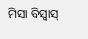ମିସା ବିସ୍ବାସ୍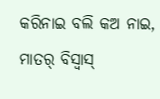କରିନାଇ ବଲି କଅ ନାଇ, ମାତର୍ ବିସ୍ବାସ୍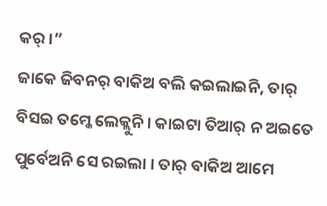କର୍ ।”
ଜାକେ ଜିବନର୍ ବାକିଅ ବଲି କଇଲାଇନି, ତାର୍ ବିସଇ ତମ୍କେ ଲେକ୍ଲୁନି । କାଇଟା ତିଆର୍ ନ ଅଇତେ ପୁର୍ବେଅନି ସେ ରଇଲା । ତାର୍ ବାକିଅ ଆମେ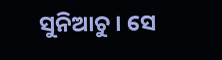ସୁନିଆଚୁ । ସେ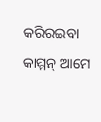କରିରଇବା କାମ୍ମନ୍ ଆମେ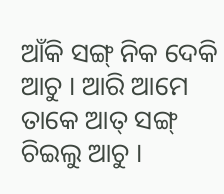ଆଁକି ସଙ୍ଗ୍ ନିକ ଦେକି ଆଚୁ । ଆରି ଆମେ ତାକେ ଆତ୍ ସଙ୍ଗ୍ ଚିଇଲୁ ଆଚୁ ।